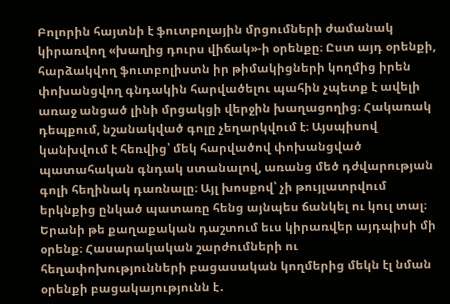Բոլորին հայտնի է ֆուտբոլային մրցումների ժամանակ կիրառվող «խաղից դուրս վիճակ»-ի օրենքը։ Ըստ այդ օրենքի, հարձակվող ֆուտբոլիստն իր թիմակիցների կողմից իրեն փոխանցվող գնդակին հարվածելու պահին չպետք է ավելի առաջ անցած լինի մրցակցի վերջին խաղացողից։ Հակառակ դեպքում, նշանակված գոլը չեղարկվում է։ Այսպիսով կանխվում է հեռվից՝ մեկ հարվածով փոխանցված պատահական գնդակ ստանալով, առանց մեծ դժվարության գոլի հեղինակ դառնալը։ Այլ խոսքով՝ չի թույլատրվում երկնքից ընկած պատառը հենց այնպես ճանկել ու կուլ տալ։
Երանի թե քաղաքական դաշտում եւս կիրառվեր այդպիսի մի օրենք։ Հասարակական շարժումների ու հեղափոխությունների բացասական կողմերից մեկն էլ նման օրենքի բացակայությունն է․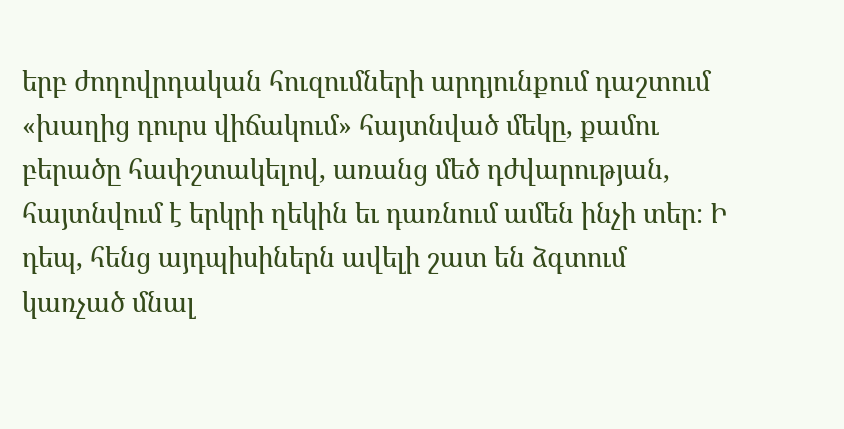երբ ժողովրդական հուզումների արդյունքում դաշտում «խաղից դուրս վիճակում» հայտնված մեկը, քամու բերածը հափշտակելով, առանց մեծ դժվարության, հայտնվում է երկրի ղեկին եւ դառնում ամեն ինչի տեր։ Ի դեպ, հենց այդպիսիներն ավելի շատ են ձգտում կառչած մնալ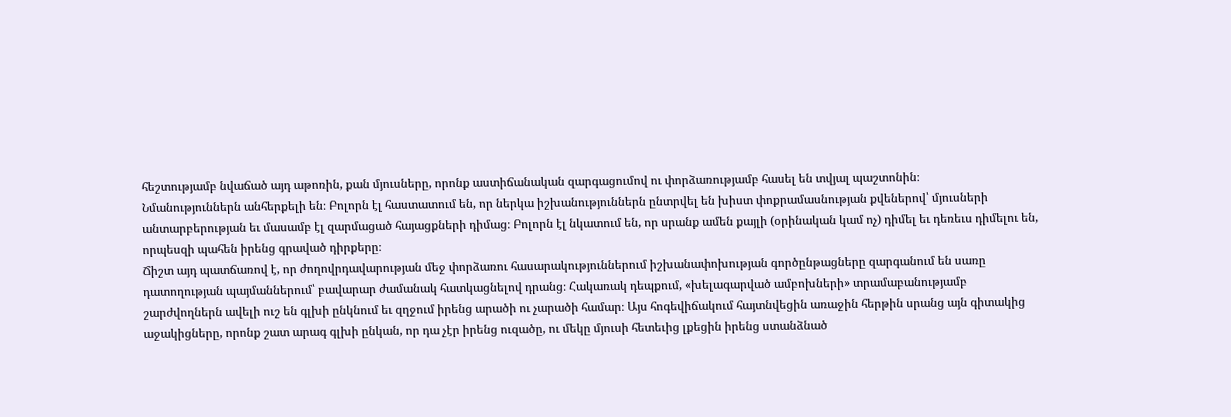հեշտությամբ նվաճած այդ աթոռին, քան մյուսները, որոնք աստիճանական զարգացումով ու փորձառությամբ հասել են տվյալ պաշտոնին։
Նմանություններն անհերքելի են։ Բոլորն էլ հաստատում են, որ ներկա իշխանություններն ընտրվել են խիստ փոքրամասնության քվեներով՝ մյուսների անտարբերության եւ մասամբ էլ զարմացած հայացքների դիմաց։ Բոլորն էլ նկատում են, որ սրանք ամեն քայլի (օրինական կամ ոչ) դիմել եւ դեռեւս դիմելու են, որպեսզի պահեն իրենց գրաված դիրքերը։
Ճիշտ այդ պատճառով է, որ ժողովրդավարության մեջ փորձառու հասարակություններում իշխանափոխության գործընթացները զարգանում են սառը դատողության պայմաններում՝ բավարար ժամանակ հատկացնելով դրանց։ Հակառակ դեպքում, «խելագարված ամբոխների» տրամաբանությամբ շարժվողներն ավելի ուշ են գլխի ընկնում եւ զղջում իրենց արածի ու չարածի համար։ Այս հոգեվիճակում հայտնվեցին առաջին հերթին սրանց այն գիտակից աջակիցները, որոնք շատ արագ գլխի ընկան, որ դա չէր իրենց ուզածը, ու մեկը մյուսի հետեւից լքեցին իրենց ստանձնած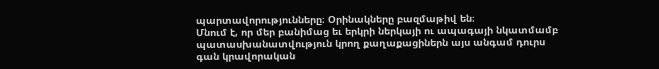պարտավորությունները։ Օրինակները բազմաթիվ են։
Մնում է, որ մեր բանիմաց եւ երկրի ներկայի ու ապագայի նկատմամբ պատասխանատվություն կրող քաղաքացիներն այս անգամ դուրս գան կրավորական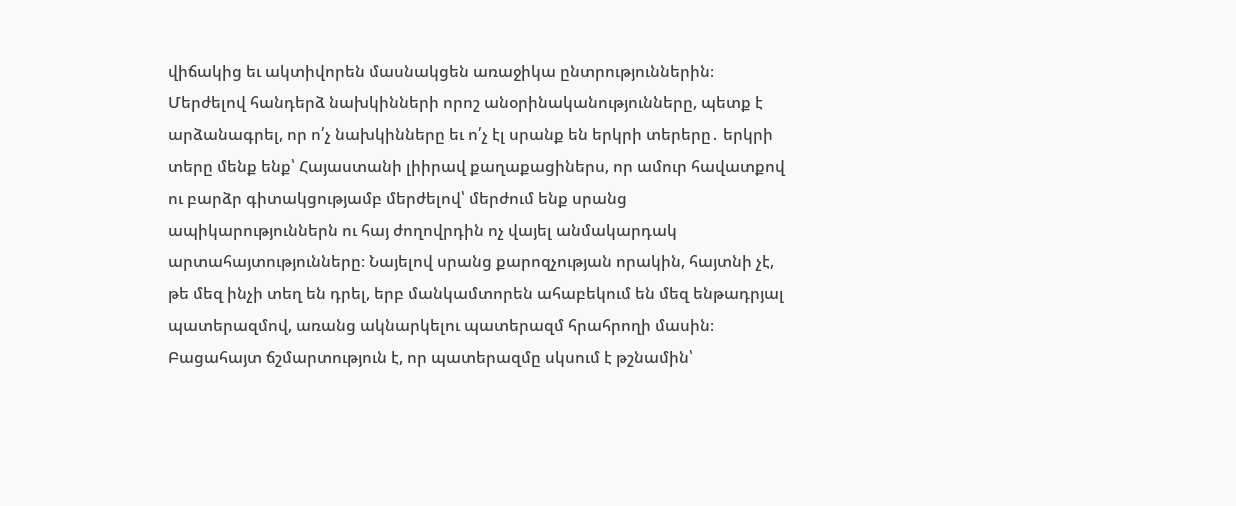վիճակից եւ ակտիվորեն մասնակցեն առաջիկա ընտրություններին։ Մերժելով հանդերձ նախկինների որոշ անօրինականությունները, պետք է արձանագրել, որ ո՛չ նախկինները եւ ո՛չ էլ սրանք են երկրի տերերը․ երկրի տերը մենք ենք՝ Հայաստանի լիիրավ քաղաքացիներս, որ ամուր հավատքով ու բարձր գիտակցությամբ մերժելով՝ մերժում ենք սրանց ապիկարություններն ու հայ ժողովրդին ոչ վայել անմակարդակ արտահայտությունները։ Նայելով սրանց քարոզչության որակին, հայտնի չէ, թե մեզ ինչի տեղ են դրել, երբ մանկամտորեն ահաբեկում են մեզ ենթադրյալ պատերազմով, առանց ակնարկելու պատերազմ հրահրողի մասին։ Բացահայտ ճշմարտություն է, որ պատերազմը սկսում է թշնամին՝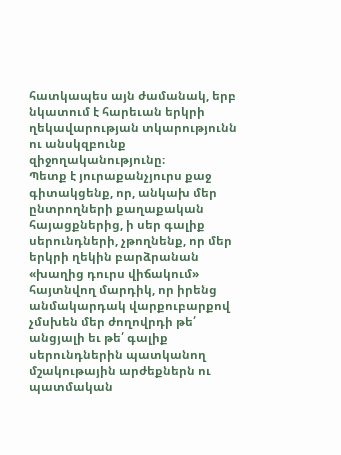հատկապես այն ժամանակ, երբ նկատում է հարեւան երկրի ղեկավարության տկարությունն ու անսկզբունք զիջողականությունը։
Պետք է յուրաքանչյուրս քաջ գիտակցենք, որ, անկախ մեր ընտրողների քաղաքական հայացքներից, ի սեր գալիք սերունդների, չթողնենք, որ մեր երկրի ղեկին բարձրանան «խաղից դուրս վիճակում» հայտնվող մարդիկ, որ իրենց անմակարդակ վարքուբարքով չմսխեն մեր ժողովրդի թե՛ անցյալի եւ թե՛ գալիք սերունդներին պատկանող մշակութային արժեքներն ու պատմական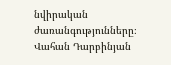նվիրական ժառանգությունները։
Վահան Դարբինյան